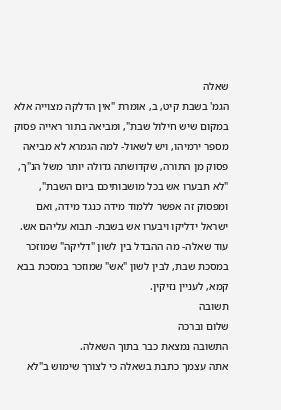שאלה
הגמ' בשבת קיט, ב, אומרת "אין הדלקה מצוייה אלא במקום שיש חילול שבת", ומביאה בתור ראייה פסוק מספר ירמיהו, ויש לשאול- למה הגמרא לא מביאה פסוק מן התורה, שקדושתה גדולה יותר משל הנ"ך, "לא תבערו אש בכל מושבותיכם ביום השבת", ומפסוק זה אפשר ללמוד מידה כנגד מידה, ואם ישראל ידליקו ויבערו אש בשבת- תבוא עליהם אש.
עוד שאלה- מה ההבדל בין לשון "דליקה" שמוזכר במסכת שבת, לבין לשון "אש" שמוזכר במסכת בבא קמא, לעניין נזיקין.
תשובה
שלום וברכה
התשובה נמצאת כבר בתוך השאלה.
אתה עצמך כתבת בשאלה כי לצורך שימוש ב"לא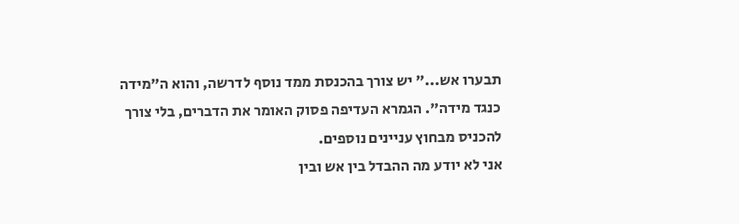תבערו אש..." יש צורך בהכנסת ממד נוסף לדרשה, והוא ה"מידה כנגד מידה". הגמרא העדיפה פסוק האומר את הדברים, בלי צורך להכניס מבחוץ עניינים נוספים.
אני לא יודע מה ההבדל בין אש ובין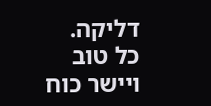דליקה.
כל טוב ויישר כוח